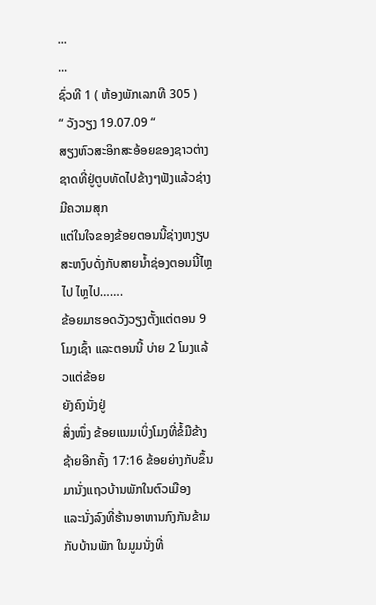...
...
ຊົ່ວທີ 1 ( ຫ້ອງພັກເລກທີ 305 )
“ ວັງວຽງ 19.07.09 “
ສຽງຫົວສະອິກສະອ້ອຍຂອງຊາວຕ່າງຊາດທີ່ຢູ່ຕູບທັດໄປຂ້າງໆຟັງແລ້ວຊ່າງມີຄວາມສຸກ
ແຕ່ໃນໃຈຂອງຂ້ອຍຕອນນີ້ຊ່າງຫງຽບສະຫງົບດັ່ງກັບສາຍນໍ້າຊ່ອງຕອນນີ້ໄຫຼໄປ ໄຫຼໄປ…….
ຂ້ອຍມາຮອດວັງວຽງຕັ້ງແຕ່ຕອນ 9 ໂມງເຊົ້າ ແລະຕອນນີ້ ບ່າຍ 2 ໂມງແລ້ວແຕ່ຂ້ອຍ
ຍັງຄົງນັ່ງຢູ່
ສິ່ງໜຶ່ງ ຂ້ອຍແນມເບິ່ງໂມງທີ່ຂໍ້ມືຂ້າງຊ້າຍອີກຄັ້ງ 17:16 ຂ້ອຍຍ່າງກັບຂຶ້ນມານັ່ງແຖວບ້ານພັກໃນຕົວເມືອງ
ແລະນັ່ງລົງທີ່ຮ້ານອາຫານກົງກັນຂ້າມກັບບ້ານພັກ ໃນມູມນັ່ງທີ່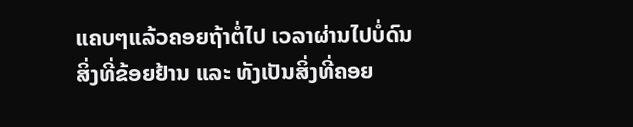ແຄບໆແລ້ວຄອຍຖ້າຕໍ່ໄປ ເວລາຜ່ານໄປບໍ່ດົນ
ສິ່ງທີ່ຂ້ອຍຢ້ານ ແລະ ທັງເປັນສິ່ງທີ່ຄອຍ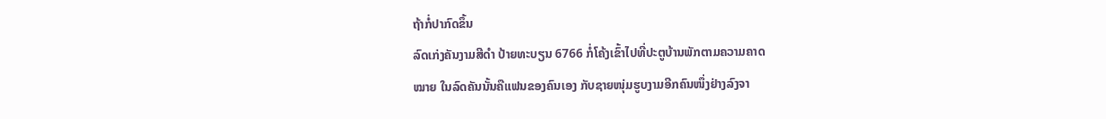ຖ້າກໍ່ປາກົດຂຶ້ນ
ລົດເກ່ງຄັນງາມສີດໍາ ປ້າຍທະບຽນ 6766 ກໍ່ໂຄ້ງເຂົ້າໄປທີ່ປະຕູບ້ານພັກຕາມຄວາມຄາດ
ໝາຍ ໃນລົດຄັນນັ້ນຄືແຟນຂອງຄົນເອງ ກັບຊາຍໜຸ່ມຮູບງາມອີກຄົນໜຶ່ງຢ່າງລົງຈາ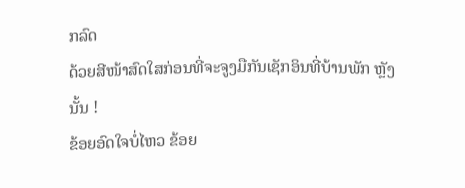ກລົດ
ດ້ວຍສີໜ້າສົດໃສກ່ອນທີ່ຈະຈູງມືກັນເຊັກອິນທີ່ບ້ານພັກ ຫຼັງນັ້ນ !
ຂ້ອຍອົດໃຈບໍ່ໄຫວ ຂ້ອຍ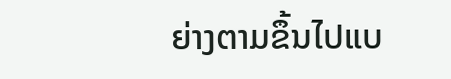ຍ່າງຕາມຂຶ້ນໄປແບ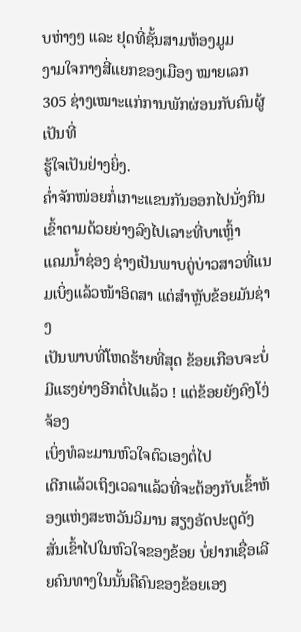ບຫ່າງໆ ແລະ ຢຸດທີ່ຊັ້ນສາມຫ້ອງມູມ
ງາມໃຈກາງສີ່ແຍກຂອງເມືອງ ໝາຍເລກ 305 ຊ່າງເໝາະແກ່ການພັກຜ່ອນກັບຄົນຜູ້ເປັນທີ່
ຮູ້ໃຈເປັນຢ່າງຍິ່ງ.
ຄໍ່າຈັກໜ່ອຍກໍ່ເກາະແຂນກັນອອກໄປນັ່ງກິນເຂົ້າຕາມດ້ວຍຍ່າງລົງໄປເລາະທີ່ບາເຫຼົ້າ
ແຄມນໍ້າຊ່ອງ ຊ່າງເປັນພາບຄູ່ບ່າວສາວທີ່ແນມເບິ່ງແລ້ວໜ້າອິດສາ ແຕ່ສໍາຫຼັບຂ້ອຍມັນຊ່າງ
ເປັນພາບທີ່ໂຫດຮ້າຍທີ່ສຸດ ຂ້ອຍເກືອບຈະບໍ່ມີແຮງຍ່າງອີກຕໍ່ໄປແລ້ວ ! ແຕ່ຂ້ອຍຍັງຄົງໂງ່ຈ້ອງ
ເບິ່ງທໍລະມານຫົວໃຈຕົວເອງຕໍ່ໄປ
ເດີກແລ້ວເຖິງເວລາແລ້ວທີ່ຈະຕ້ອງກັບເຂົ້າຫ້ອງແຫ່ງສະຫວັນວິມານ ສຽງອັດປະຕູດັງ
ສັ່ນເຂົ້າໄປໃນຫົວໃຈຂອງຂ້ອຍ ບໍ່ຢາກເຊື່ອເລີຍຄົນທາງໃນນັ້ນຄືຄົນຂອງຂ້ອຍເອງ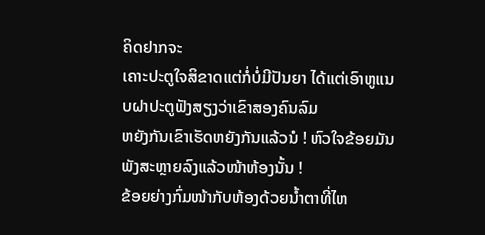ຄິດຢາກຈະ
ເຄາະປະຕູໃຈສິຂາດແຕ່ກໍ່ບໍ່ມີປັນຍາ ໄດ້ແຕ່ເອົາຫູແນບຝາປະຕູຟັງສຽງວ່າເຂົາສອງຄົນລົມ
ຫຍັງກັນເຂົາເຮັດຫຍັງກັນແລ້ວນໍ ! ຫົວໃຈຂ້ອຍມັນພັງສະຫຼາຍລົງແລ້ວໜ້າຫ້ອງນັ້ນ !
ຂ້ອຍຍ່າງກົ່ມໜ້າກັບຫ້ອງດ້ວຍນໍ້າຕາທີ່ໄຫ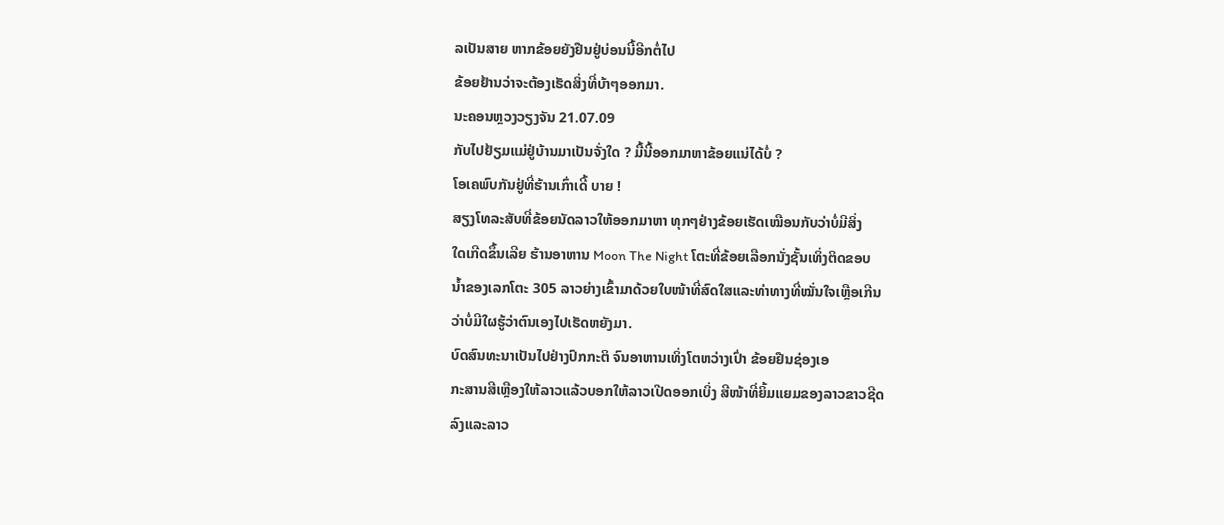ລເປັນສາຍ ຫາກຂ້ອຍຍັງຢືນຢູ່ບ່ອນນີ້ອີກຕໍ່ໄປ
ຂ້ອຍຢ້ານວ່າຈະຕ້ອງເຮັດສິ່ງທີ່ບ້າໆອອກມາ.
ນະຄອນຫຼວງວຽງຈັນ 21.07.09
ກັບໄປຢ້ຽມແມ່ຢູ່ບ້ານມາເປັນຈັ່ງໃດ ? ມື້ນີ້ອອກມາຫາຂ້ອຍແນ່ໄດ້ບໍ່ ?
ໂອເຄພົບກັນຢູ່ທີ່ຮ້ານເກົ່າເດີ້ ບາຍ !
ສຽງໂທລະສັບທີ່ຂ້ອຍນັດລາວໃຫ້ອອກມາຫາ ທຸກໆຢ່າງຂ້ອຍເຮັດເໝືອນກັບວ່າບໍ່ມີສິ່ງ
ໃດເກີດຂຶ້ນເລີຍ ຮ້ານອາຫານ Moon The Night ໂຕະທີ່ຂ້ອຍເລືອກນັ່ງຊັ້ນເທິ່ງຕິດຂອບ
ນໍ້າຂອງເລກໂຕະ 305 ລາວຍ່າງເຂົ້າມາດ້ວຍໃບໜ້າທີ່ສົດໃສແລະທ່າທາງທີ່ໝັ່ນໃຈເຫຼືອເກີນ
ວ່າບໍ່ມີໃຜຮູ້ວ່າຕົນເອງໄປເຮັດຫຍັງມາ.
ບົດສົນທະນາເປັນໄປຢ່າງປົກກະຕິ ຈົນອາຫານເທິ່ງໂຕຫວ່າງເປົ່າ ຂ້ອຍຢືນຊ່ອງເອ
ກະສານສີເຫຼືອງໃຫ້ລາວແລ້ວບອກໃຫ້ລາວເປີດອອກເບິ່ງ ສີໜ້າທີ່ຍິ້ມແຍມຂອງລາວຂາວຊີດ
ລົງແລະລາວ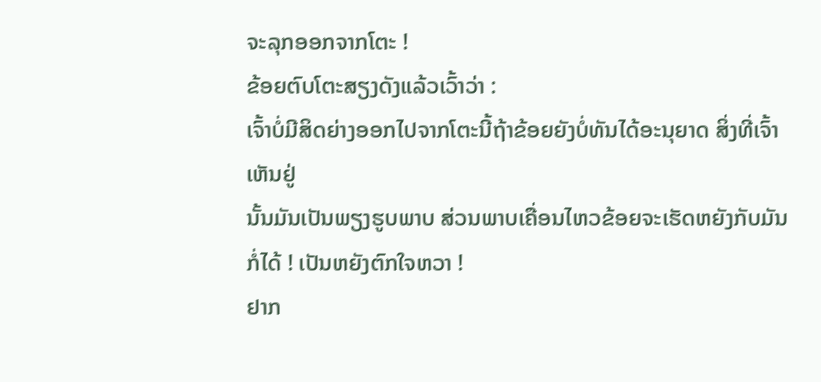ຈະລຸກອອກຈາກໂຕະ !
ຂ້ອຍຕົບໂຕະສຽງດັງແລ້ວເວົ້າວ່າ :
ເຈົ້າບໍ່ມີສິດຍ່າງອອກໄປຈາກໂຕະນີ້ຖ້າຂ້ອຍຍັງບໍ່ທັນໄດ້ອະນຸຍາດ ສິ່ງທີ່ເຈົ້າເຫັນຢູ່
ນັ້ນມັນເປັນພຽງຮູບພາບ ສ່ວນພາບເຄື່ອນໄຫວຂ້ອຍຈະເຮັດຫຍັງກັບມັນກໍ່ໄດ້ ! ເປັນຫຍັງຕົກໃຈຫວາ !
ຢາກ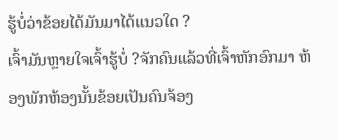ຮູ້ບໍ່ວ່າຂ້ອຍໄດ້ມັນມາໄດ້ແນວໃດ ?
ເຈົ້າມັນຫຼາຍໃຈເຈົ້າຮູ້ບໍ່ ?ຈັກຄົນແລ້ວທີ່ເຈົ້າຫັກອົກມາ ຫ້ອງພັກຫ້ອງນັ້ນຂ້ອຍເປັນຄົນຈ້ອງ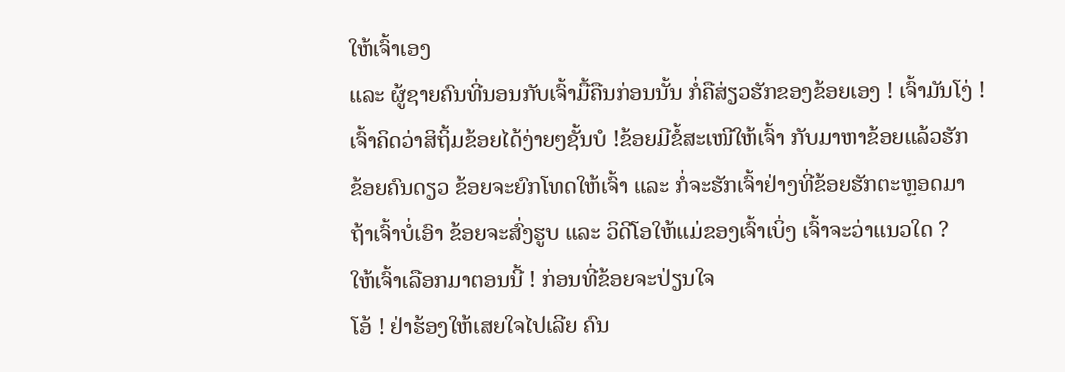ໃຫ້ເຈົ້າເອງ
ແລະ ຜູ້ຊາຍຄົນທີ່ນອນກັບເຈົ້າມື້ຄືນກ່ອນນັ້ນ ກໍ່ຄືສ່ຽວຮັກຂອງຂ້ອຍເອງ ! ເຈົ້າມັນໂງ່ !
ເຈົ້າຄິດວ່າສິຖິ້ມຂ້ອຍໄດ້ງ່າຍໆຊັ້ນບໍ !ຂ້ອຍມີຂໍ້ສະເໜີໃຫ້ເຈົ້າ ກັບມາຫາຂ້ອຍແລ້ວຮັກ
ຂ້ອຍຄົນດຽວ ຂ້ອຍຈະຍົກໂທດໃຫ້ເຈົ້າ ແລະ ກໍ່ຈະຮັກເຈົ້າຢ່າງທີ່ຂ້ອຍຮັກຕະຫຼອດມາ
ຖ້າເຈົ້າບໍ່ເອົາ ຂ້ອຍຈະສົ່ງຮູບ ແລະ ວິດີໂອໃຫ້ແມ່ຂອງເຈົ້າເບິ່ງ ເຈົ້າຈະວ່າແນວໃດ ?
ໃຫ້ເຈົ້າເລືອກມາຕອນນີ້ ! ກ່ອນທີ່ຂ້ອຍຈະປ່ຽນໃຈ
ໂອ້ ! ຢ່າຮ້ອງໃຫ້ເສຍໃຈໄປເລີຍ ຄົນ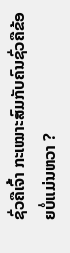ຊົ່ວຄືເຈົ້າ ກະເໝາະສົມກັບຄົນຊົ່ວຄືຂ້ອຍບໍ່ແມ່ນຫວາ ?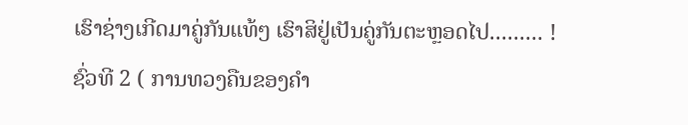ເຮົາຊ່າງເກີດມາຄູ່ກັນແທ້ໆ ເຮົາສິຢູ່ເປັນຄູ່ກັນຕະຫຼອດໄປ......... !
ຊົ່ວທີ 2 ( ການທວງຄືນຂອງຄໍາ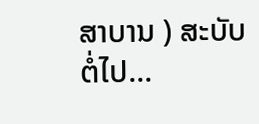ສາບານ ) ສະບັບຕໍ່ໄປ...